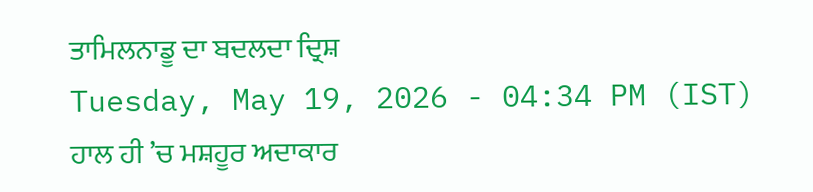ਤਾਮਿਲਨਾਡੂ ਦਾ ਬਦਲਦਾ ਦ੍ਰਿਸ਼
Tuesday, May 19, 2026 - 04:34 PM (IST)
ਹਾਲ ਹੀ ’ਚ ਮਸ਼ਹੂਰ ਅਦਾਕਾਰ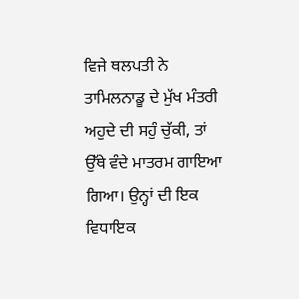ਵਿਜੇ ਥਲਪਤੀ ਨੇ ਤਾਮਿਲਨਾਡੂ ਦੇ ਮੁੱਖ ਮੰਤਰੀ ਅਹੁਦੇ ਦੀ ਸਹੁੰ ਚੁੱਕੀ, ਤਾਂ ਉੱਥੇ ਵੰਦੇ ਮਾਤਰਮ ਗਾਇਆ ਗਿਆ। ਉਨ੍ਹਾਂ ਦੀ ਇਕ ਵਿਧਾਇਕ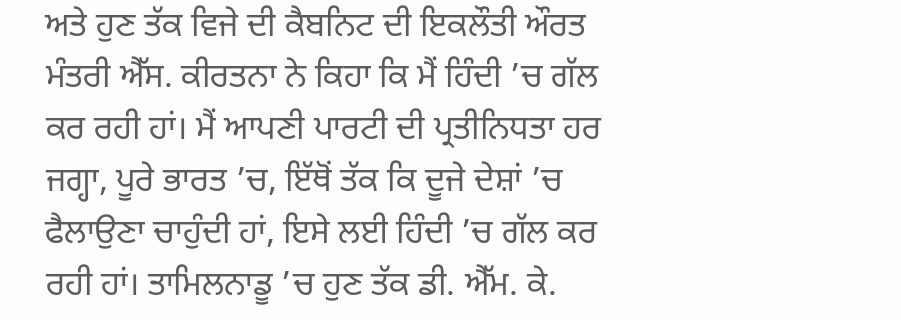ਅਤੇ ਹੁਣ ਤੱਕ ਵਿਜੇ ਦੀ ਕੈਬਨਿਟ ਦੀ ਇਕਲੌਤੀ ਔਰਤ ਮੰਤਰੀ ਐੱਸ. ਕੀਰਤਨਾ ਨੇ ਕਿਹਾ ਕਿ ਮੈਂ ਹਿੰਦੀ ’ਚ ਗੱਲ ਕਰ ਰਹੀ ਹਾਂ। ਮੈਂ ਆਪਣੀ ਪਾਰਟੀ ਦੀ ਪ੍ਰਤੀਨਿਧਤਾ ਹਰ ਜਗ੍ਹਾ, ਪੂਰੇ ਭਾਰਤ ’ਚ, ਇੱਥੋਂ ਤੱਕ ਕਿ ਦੂਜੇ ਦੇਸ਼ਾਂ ’ਚ ਫੈਲਾਉਣਾ ਚਾਹੁੰਦੀ ਹਾਂ, ਇਸੇ ਲਈ ਹਿੰਦੀ ’ਚ ਗੱਲ ਕਰ ਰਹੀ ਹਾਂ। ਤਾਮਿਲਨਾਡੂ ’ਚ ਹੁਣ ਤੱਕ ਡੀ. ਐੱਮ. ਕੇ.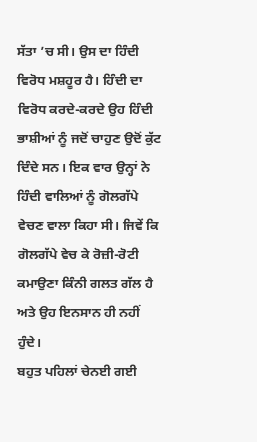ਸੱਤਾ ’ਚ ਸੀ। ਉਸ ਦਾ ਹਿੰਦੀ ਵਿਰੋਧ ਮਸ਼ਹੂਰ ਹੈ। ਹਿੰਦੀ ਦਾ ਵਿਰੋਧ ਕਰਦੇ-ਕਰਦੇ ਉਹ ਹਿੰਦੀ ਭਾਸ਼ੀਆਂ ਨੂੰ ਜਦੋਂ ਚਾਹੁਣ ਉਦੋਂ ਕੁੱਟ ਦਿੰਦੇ ਸਨ। ਇਕ ਵਾਰ ਉਨ੍ਹਾਂ ਨੇ ਹਿੰਦੀ ਵਾਲਿਆਂ ਨੂੰ ਗੋਲਗੱਪੇ ਵੇਚਣ ਵਾਲਾ ਕਿਹਾ ਸੀ। ਜਿਵੇਂ ਕਿ ਗੋਲਗੱਪੇ ਵੇਚ ਕੇ ਰੋਜ਼ੀ-ਰੋਟੀ ਕਮਾਉਣਾ ਕਿੰਨੀ ਗਲਤ ਗੱਲ ਹੈ ਅਤੇ ਉਹ ਇਨਸਾਨ ਹੀ ਨਹੀਂ ਹੁੰਦੇ।
ਬਹੁਤ ਪਹਿਲਾਂ ਚੇਨਈ ਗਈ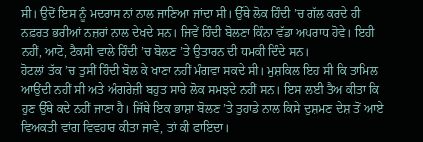ਸੀ। ਉਦੋਂ ਇਸ ਨੂੰ ਮਦਰਾਸ ਨਾਂ ਨਾਲ ਜਾਣਿਆ ਜਾਂਦਾ ਸੀ। ਉੱਥੇ ਲੋਕ ਹਿੰਦੀ ’ਚ ਗੱਲ ਕਰਦੇ ਹੀ ਨਫ਼ਰਤ ਭਰੀਆਂ ਨਜ਼ਰਾਂ ਨਾਲ ਦੇਖਦੇ ਸਨ। ਜਿਵੇਂ ਹਿੰਦੀ ਬੋਲਣਾ ਕਿੰਨਾ ਵੱਡਾ ਅਪਰਾਧ ਹੋਵੇ। ਇਹੀ ਨਹੀਂ, ਆਟੋ, ਟੈਕਸੀ ਵਾਲੇ ਹਿੰਦੀ ’ਚ ਬੋਲਣ ’ਤੇ ਉਤਾਰਨ ਦੀ ਧਮਕੀ ਦਿੰਦੇ ਸਨ।
ਹੋਟਲਾਂ ਤੱਕ ’ਚ ਤੁਸੀਂ ਹਿੰਦੀ ਬੋਲ ਕੇ ਖਾਣਾ ਨਹੀਂ ਮੰਗਵਾ ਸਕਦੇ ਸੀ। ਮੁਸ਼ਕਿਲ ਇਹ ਸੀ ਕਿ ਤਾਮਿਲ ਆਉਂਦੀ ਨਹੀਂ ਸੀ ਅਤੇ ਅੰਗਰੇਜ਼ੀ ਬਹੁਤ ਸਾਰੇ ਲੋਕ ਸਮਝਦੇ ਨਹੀਂ ਸਨ। ਇਸ ਲਈ ਤੈਅ ਕੀਤਾ ਕਿ ਹੁਣ ਉੱਥੇ ਕਦੇ ਨਹੀਂ ਜਾਣਾ ਹੈ। ਜਿੱਥੇ ਇਕ ਭਾਸ਼ਾ ਬੋਲਣ ’ਤੇ ਤੁਹਾਡੇ ਨਾਲ ਕਿਸੇ ਦੁਸ਼ਮਣ ਦੇਸ਼ ਤੋਂ ਆਏ ਵਿਅਕਤੀ ਵਾਂਗ ਵਿਵਹਾਰ ਕੀਤਾ ਜਾਵੇ, ਤਾਂ ਕੀ ਫਾਇਦਾ।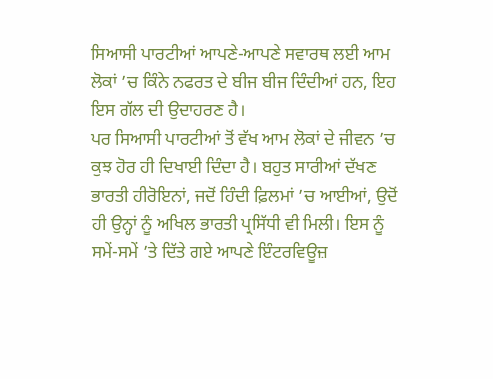ਸਿਆਸੀ ਪਾਰਟੀਆਂ ਆਪਣੇ-ਆਪਣੇ ਸਵਾਰਥ ਲਈ ਆਮ ਲੋਕਾਂ ’ਚ ਕਿੰਨੇ ਨਫਰਤ ਦੇ ਬੀਜ ਬੀਜ ਦਿੰਦੀਆਂ ਹਨ, ਇਹ ਇਸ ਗੱਲ ਦੀ ਉਦਾਹਰਣ ਹੈ।
ਪਰ ਸਿਆਸੀ ਪਾਰਟੀਆਂ ਤੋਂ ਵੱਖ ਆਮ ਲੋਕਾਂ ਦੇ ਜੀਵਨ ’ਚ ਕੁਝ ਹੋਰ ਹੀ ਦਿਖਾਈ ਦਿੰਦਾ ਹੈ। ਬਹੁਤ ਸਾਰੀਆਂ ਦੱਖਣ ਭਾਰਤੀ ਹੀਰੋਇਨਾਂ, ਜਦੋਂ ਹਿੰਦੀ ਫ਼ਿਲਮਾਂ ’ਚ ਆਈਆਂ, ਉਦੋਂ ਹੀ ਉਨ੍ਹਾਂ ਨੂੰ ਅਖਿਲ ਭਾਰਤੀ ਪ੍ਰਸਿੱਧੀ ਵੀ ਮਿਲੀ। ਇਸ ਨੂੰ ਸਮੇਂ-ਸਮੇਂ ’ਤੇ ਦਿੱਤੇ ਗਏ ਆਪਣੇ ਇੰਟਰਵਿਊਜ਼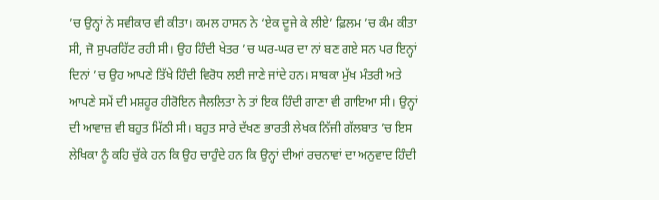’ਚ ਉਨ੍ਹਾਂ ਨੇ ਸਵੀਕਾਰ ਵੀ ਕੀਤਾ। ਕਮਲ ਹਾਸਨ ਨੇ ‘ਏਕ ਦੂਜੇ ਕੇ ਲੀਏ’ ਫ਼ਿਲਮ ’ਚ ਕੰਮ ਕੀਤਾ ਸੀ, ਜੋ ਸੁਪਰਹਿੱਟ ਰਹੀ ਸੀ। ਉਹ ਹਿੰਦੀ ਖੇਤਰ ’ਚ ਘਰ-ਘਰ ਦਾ ਨਾਂ ਬਣ ਗਏ ਸਨ ਪਰ ਇਨ੍ਹਾਂ ਦਿਨਾਂ ’ਚ ਉਹ ਆਪਣੇ ਤਿੱਖੇ ਹਿੰਦੀ ਵਿਰੋਧ ਲਈ ਜਾਣੇ ਜਾਂਦੇ ਹਨ। ਸਾਬਕਾ ਮੁੱਖ ਮੰਤਰੀ ਅਤੇ ਆਪਣੇ ਸਮੇਂ ਦੀ ਮਸ਼ਹੂਰ ਹੀਰੋਇਨ ਜੈਲਲਿਤਾ ਨੇ ਤਾਂ ਇਕ ਹਿੰਦੀ ਗਾਣਾ ਵੀ ਗਾਇਆ ਸੀ। ਉਨ੍ਹਾਂ ਦੀ ਆਵਾਜ਼ ਵੀ ਬਹੁਤ ਮਿੱਠੀ ਸੀ। ਬਹੁਤ ਸਾਰੇ ਦੱਖਣ ਭਾਰਤੀ ਲੇਖਕ ਨਿੱਜੀ ਗੱਲਬਾਤ ’ਚ ਇਸ ਲੇਖਿਕਾ ਨੂੰ ਕਹਿ ਚੁੱਕੇ ਹਨ ਕਿ ਉਹ ਚਾਹੁੰਦੇ ਹਨ ਕਿ ਉਨ੍ਹਾਂ ਦੀਆਂ ਰਚਨਾਵਾਂ ਦਾ ਅਨੁਵਾਦ ਹਿੰਦੀ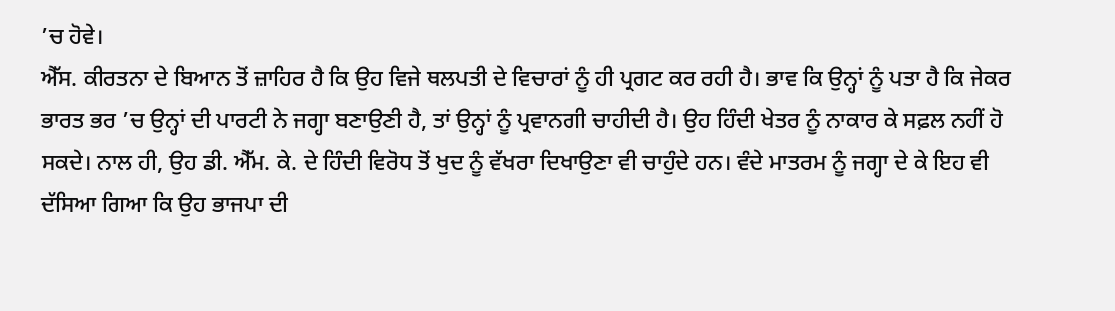’ਚ ਹੋਵੇ।
ਐੱਸ. ਕੀਰਤਨਾ ਦੇ ਬਿਆਨ ਤੋਂ ਜ਼ਾਹਿਰ ਹੈ ਕਿ ਉਹ ਵਿਜੇ ਥਲਪਤੀ ਦੇ ਵਿਚਾਰਾਂ ਨੂੰ ਹੀ ਪ੍ਰਗਟ ਕਰ ਰਹੀ ਹੈ। ਭਾਵ ਕਿ ਉਨ੍ਹਾਂ ਨੂੰ ਪਤਾ ਹੈ ਕਿ ਜੇਕਰ ਭਾਰਤ ਭਰ ’ਚ ਉਨ੍ਹਾਂ ਦੀ ਪਾਰਟੀ ਨੇ ਜਗ੍ਹਾ ਬਣਾਉਣੀ ਹੈ, ਤਾਂ ਉਨ੍ਹਾਂ ਨੂੰ ਪ੍ਰਵਾਨਗੀ ਚਾਹੀਦੀ ਹੈ। ਉਹ ਹਿੰਦੀ ਖੇਤਰ ਨੂੰ ਨਾਕਾਰ ਕੇ ਸਫ਼ਲ ਨਹੀਂ ਹੋ ਸਕਦੇ। ਨਾਲ ਹੀ, ਉਹ ਡੀ. ਐੱਮ. ਕੇ. ਦੇ ਹਿੰਦੀ ਵਿਰੋਧ ਤੋਂ ਖੁਦ ਨੂੰ ਵੱਖਰਾ ਦਿਖਾਉਣਾ ਵੀ ਚਾਹੁੰਦੇ ਹਨ। ਵੰਦੇ ਮਾਤਰਮ ਨੂੰ ਜਗ੍ਹਾ ਦੇ ਕੇ ਇਹ ਵੀ ਦੱਸਿਆ ਗਿਆ ਕਿ ਉਹ ਭਾਜਪਾ ਦੀ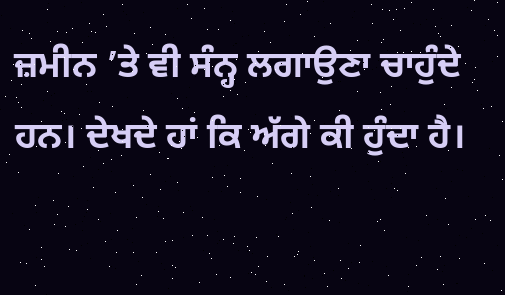ਜ਼ਮੀਨ ’ਤੇ ਵੀ ਸੰਨ੍ਹ ਲਗਾਉਣਾ ਚਾਹੁੰਦੇ ਹਨ। ਦੇਖਦੇ ਹਾਂ ਕਿ ਅੱਗੇ ਕੀ ਹੁੰਦਾ ਹੈ।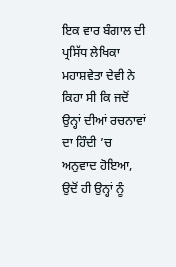ਇਕ ਵਾਰ ਬੰਗਾਲ ਦੀ ਪ੍ਰਸਿੱਧ ਲੇਖਿਕਾ ਮਹਾਸ਼ਵੇਤਾ ਦੇਵੀ ਨੇ ਕਿਹਾ ਸੀ ਕਿ ਜਦੋਂ ਉਨ੍ਹਾਂ ਦੀਆਂ ਰਚਨਾਵਾਂ ਦਾ ਹਿੰਦੀ ’ਚ ਅਨੁਵਾਦ ਹੋਇਆ, ਉਦੋਂ ਹੀ ਉਨ੍ਹਾਂ ਨੂੰ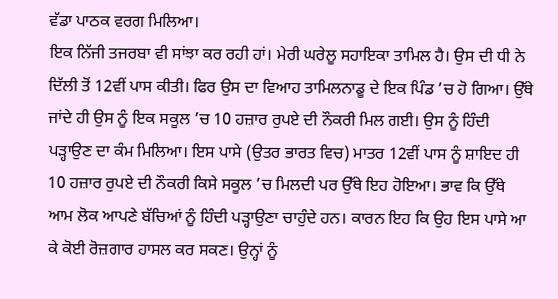ਵੱਡਾ ਪਾਠਕ ਵਰਗ ਮਿਲਿਆ।
ਇਕ ਨਿੱਜੀ ਤਜਰਬਾ ਵੀ ਸਾਂਝਾ ਕਰ ਰਹੀ ਹਾਂ। ਮੇਰੀ ਘਰੇਲੂ ਸਹਾਇਕਾ ਤਾਮਿਲ ਹੈ। ਉਸ ਦੀ ਧੀ ਨੇ ਦਿੱਲੀ ਤੋਂ 12ਵੀਂ ਪਾਸ ਕੀਤੀ। ਫਿਰ ਉਸ ਦਾ ਵਿਆਹ ਤਾਮਿਲਨਾਡੂ ਦੇ ਇਕ ਪਿੰਡ ’ਚ ਹੋ ਗਿਆ। ਉੱਥੇ ਜਾਂਦੇ ਹੀ ਉਸ ਨੂੰ ਇਕ ਸਕੂਲ ’ਚ 10 ਹਜ਼ਾਰ ਰੁਪਏ ਦੀ ਨੌਕਰੀ ਮਿਲ ਗਈ। ਉਸ ਨੂੰ ਹਿੰਦੀ ਪੜ੍ਹਾਉਣ ਦਾ ਕੰਮ ਮਿਲਿਆ। ਇਸ ਪਾਸੇ (ਉਤਰ ਭਾਰਤ ਵਿਚ) ਮਾਤਰ 12ਵੀਂ ਪਾਸ ਨੂੰ ਸ਼ਾਇਦ ਹੀ 10 ਹਜ਼ਾਰ ਰੁਪਏ ਦੀ ਨੌਕਰੀ ਕਿਸੇ ਸਕੂਲ ’ਚ ਮਿਲਦੀ ਪਰ ਉੱਥੇ ਇਹ ਹੋਇਆ। ਭਾਵ ਕਿ ਉੱਥੇ ਆਮ ਲੋਕ ਆਪਣੇ ਬੱਚਿਆਂ ਨੂੰ ਹਿੰਦੀ ਪੜ੍ਹਾਉਣਾ ਚਾਹੁੰਦੇ ਹਨ। ਕਾਰਨ ਇਹ ਕਿ ਉਹ ਇਸ ਪਾਸੇ ਆ ਕੇ ਕੋਈ ਰੋਜ਼ਗਾਰ ਹਾਸਲ ਕਰ ਸਕਣ। ਉਨ੍ਹਾਂ ਨੂੰ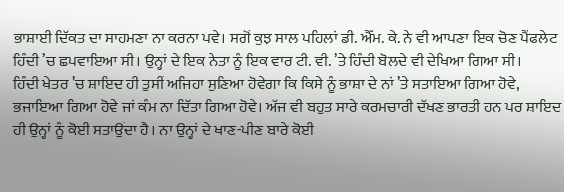ਭਾਸ਼ਾਈ ਦਿੱਕਤ ਦਾ ਸਾਹਮਣਾ ਨਾ ਕਰਨਾ ਪਵੇ। ਸਗੋਂ ਕੁਝ ਸਾਲ ਪਹਿਲਾਂ ਡੀ. ਐੱਮ. ਕੇ. ਨੇ ਵੀ ਆਪਣਾ ਇਕ ਚੋਣ ਪੈਂਫਲੇਟ ਹਿੰਦੀ ’ਚ ਛਪਵਾਇਆ ਸੀ। ਉਨ੍ਹਾਂ ਦੇ ਇਕ ਨੇਤਾ ਨੂੰ ਇਕ ਵਾਰ ਟੀ. ਵੀ. ’ਤੇ ਹਿੰਦੀ ਬੋਲਦੇ ਵੀ ਦੇਖਿਆ ਗਿਆ ਸੀ।
ਹਿੰਦੀ ਖੇਤਰ ’ਚ ਸ਼ਾਇਦ ਹੀ ਤੁਸੀਂ ਅਜਿਹਾ ਸੁਣਿਆ ਹੋਵੇਗਾ ਕਿ ਕਿਸੇ ਨੂੰ ਭਾਸ਼ਾ ਦੇ ਨਾਂ ’ਤੇ ਸਤਾਇਆ ਗਿਆ ਹੋਵੇ, ਭਜਾਇਆ ਗਿਆ ਹੋਵੇ ਜਾਂ ਕੰਮ ਨਾ ਦਿੱਤਾ ਗਿਆ ਹੋਵੇ। ਅੱਜ ਵੀ ਬਹੁਤ ਸਾਰੇ ਕਰਮਚਾਰੀ ਦੱਖਣ ਭਾਰਤੀ ਹਨ ਪਰ ਸ਼ਾਇਦ ਹੀ ਉਨ੍ਹਾਂ ਨੂੰ ਕੋਈ ਸਤਾਉਂਦਾ ਹੈ। ਨਾ ਉਨ੍ਹਾਂ ਦੇ ਖਾਣ-ਪੀਣ ਬਾਰੇ ਕੋਈ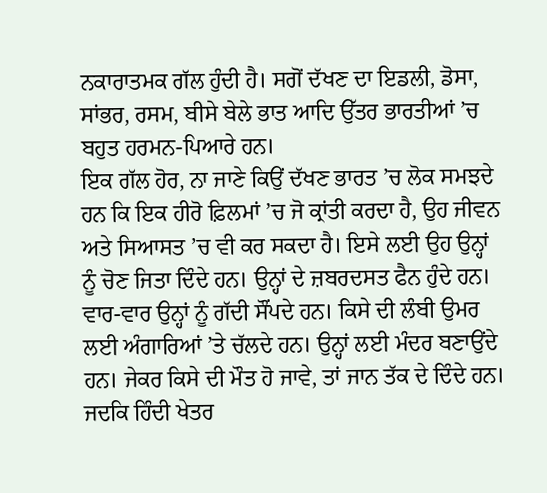ਨਕਾਰਾਤਮਕ ਗੱਲ ਹੁੰਦੀ ਹੈ। ਸਗੋਂ ਦੱਖਣ ਦਾ ਇਡਲੀ, ਡੋਸਾ, ਸਾਂਭਰ, ਰਸਮ, ਬੀਸੇ ਬੇਲੇ ਭਾਤ ਆਦਿ ਉੱਤਰ ਭਾਰਤੀਆਂ ’ਚ ਬਹੁਤ ਹਰਮਨ-ਪਿਆਰੇ ਹਨ।
ਇਕ ਗੱਲ ਹੋਰ, ਨਾ ਜਾਣੇ ਕਿਉਂ ਦੱਖਣ ਭਾਰਤ ’ਚ ਲੋਕ ਸਮਝਦੇ ਹਨ ਕਿ ਇਕ ਹੀਰੋ ਫ਼ਿਲਮਾਂ ’ਚ ਜੋ ਕ੍ਰਾਂਤੀ ਕਰਦਾ ਹੈ, ਉਹ ਜੀਵਨ ਅਤੇ ਸਿਆਸਤ ’ਚ ਵੀ ਕਰ ਸਕਦਾ ਹੈ। ਇਸੇ ਲਈ ਉਹ ਉਨ੍ਹਾਂ ਨੂੰ ਚੋਣ ਜਿਤਾ ਦਿੰਦੇ ਹਨ। ਉਨ੍ਹਾਂ ਦੇ ਜ਼ਬਰਦਸਤ ਫੈਨ ਹੁੰਦੇ ਹਨ। ਵਾਰ-ਵਾਰ ਉਨ੍ਹਾਂ ਨੂੰ ਗੱਦੀ ਸੌਂਪਦੇ ਹਨ। ਕਿਸੇ ਦੀ ਲੰਬੀ ਉਮਰ ਲਈ ਅੰਗਾਰਿਆਂ ’ਤੇ ਚੱਲਦੇ ਹਨ। ਉਨ੍ਹਾਂ ਲਈ ਮੰਦਰ ਬਣਾਉਂਦੇ ਹਨ। ਜੇਕਰ ਕਿਸੇ ਦੀ ਮੌਤ ਹੋ ਜਾਵੇ, ਤਾਂ ਜਾਨ ਤੱਕ ਦੇ ਦਿੰਦੇ ਹਨ। ਜਦਕਿ ਹਿੰਦੀ ਖੇਤਰ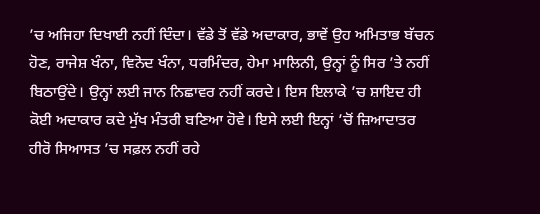’ਚ ਅਜਿਹਾ ਦਿਖਾਈ ਨਹੀਂ ਦਿੰਦਾ। ਵੱਡੇ ਤੋਂ ਵੱਡੇ ਅਦਾਕਾਰ, ਭਾਵੇਂ ਉਹ ਅਮਿਤਾਭ ਬੱਚਨ ਹੋਣ, ਰਾਜੇਸ਼ ਖੰਨਾ, ਵਿਨੋਦ ਖੰਨਾ, ਧਰਮਿੰਦਰ, ਹੇਮਾ ਮਾਲਿਨੀ, ਉਨ੍ਹਾਂ ਨੂੰ ਸਿਰ ’ਤੇ ਨਹੀਂ ਬਿਠਾਉਂਦੇ। ਉਨ੍ਹਾਂ ਲਈ ਜਾਨ ਨਿਛਾਵਰ ਨਹੀਂ ਕਰਦੇ। ਇਸ ਇਲਾਕੇ ’ਚ ਸ਼ਾਇਦ ਹੀ ਕੋਈ ਅਦਾਕਾਰ ਕਦੇ ਮੁੱਖ ਮੰਤਰੀ ਬਣਿਆ ਹੋਵੇ। ਇਸੇ ਲਈ ਇਨ੍ਹਾਂ ’ਚੋਂ ਜ਼ਿਆਦਾਤਰ ਹੀਰੋ ਸਿਆਸਤ ’ਚ ਸਫ਼ਲ ਨਹੀਂ ਰਹੇ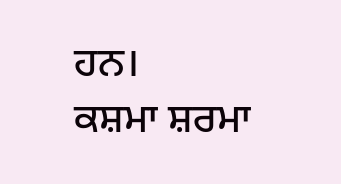ਹਨ।
ਕਸ਼ਮਾ ਸ਼ਰਮਾ